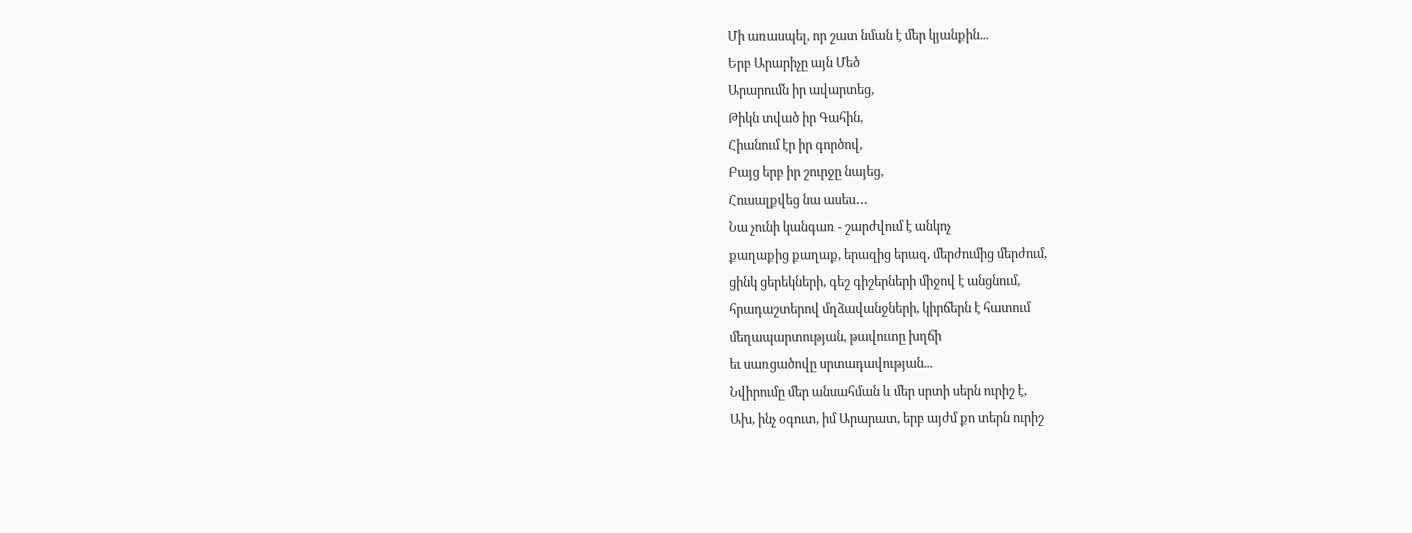Մի առասպել, որ շատ նման է մեր կյանքին...
Երբ Արարիչը այն Մեծ
Արարումն իր ավարտեց,
Թիկն տված իր Գահին,
Հիանում էր իր գործով,
Բայց երբ իր շուրջը նայեց,
Հուսալքվեց նա ասես․․․
Նա չունի կանգառ - շարժվում է անկոչ
քաղաքից քաղաք, երազից երազ, մերժումից մերժում,
ցինկ ցերեկների, գեշ գիշերների միջով է անցնում,
հրադաշտերով մղձավանջների, կիրճերն է հատում
մեղապարտության, թավուտը խղճի
եւ սառցածովը սրտադավության...
Նվիրումը մեր անսահման և մեր սրտի սերն ուրիշ է,
Ախ, ինչ օգուտ, իմ Արարատ, երբ այժմ քո տերն ուրիշ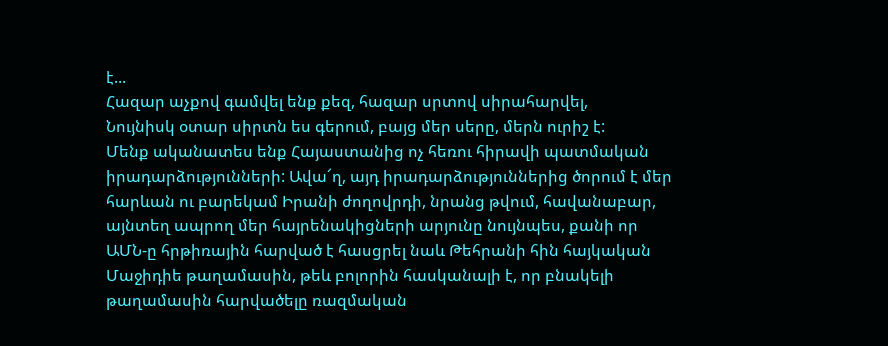է...
Հազար աչքով գամվել ենք քեզ, հազար սրտով սիրահարվել,
Նույնիսկ օտար սիրտն ես գերում, բայց մեր սերը, մերն ուրիշ է:
Մենք ականատես ենք Հայաստանից ոչ հեռու հիրավի պատմական իրադարձությունների: Ավա՜ղ, այդ իրադարձություններից ծորում է մեր հարևան ու բարեկամ Իրանի ժողովրդի, նրանց թվում, հավանաբար, այնտեղ ապրող մեր հայրենակիցների արյունը նույնպես, քանի որ ԱՄՆ-ը հրթիռային հարված է հասցրել նաև Թեհրանի հին հայկական Մաջիդիե թաղամասին, թեև բոլորին հասկանալի է, որ բնակելի թաղամասին հարվածելը ռազմական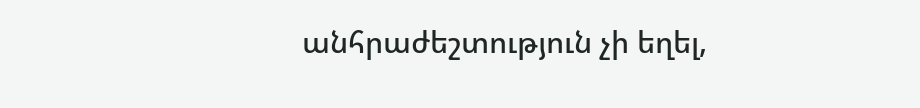անհրաժեշտություն չի եղել,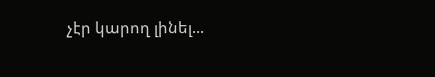չէր կարող լինել...